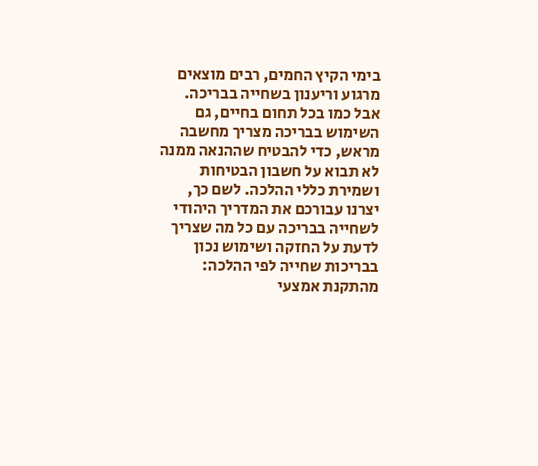בימי הקיץ החמים, רבים מוצאים מרגוע וריענון בשחייה בבריכה. אבל כמו בכל תחום בחיים, גם השימוש בבריכה מצריך מחשבה מראש, כדי להבטיח שההנאה ממנה לא תבוא על חשבון הבטיחות ושמירת כללי ההלכה. לשם כך, יצרנו עבורכם את המדריך היהודי לשחייה בבריכה עם כל מה שצריך לדעת על החזקה ושימוש נכון בבריכות שחייה לפי ההלכה: מהתקנת אמצעי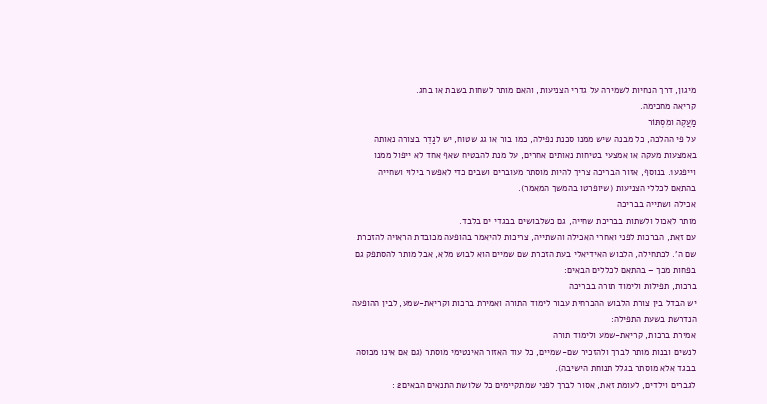מיגון, דרך הנחיות לשמירה על גדרי הצניעות, והאם מותר לשחות בשבת או בחג.
קריאה מחכימה.
מַעֲקֶה ומִסְתּוֹר
על פי ההלכה, כל מבנה שיש ממנו סכנת נפילה, כמו בור או גג שטוח, יש לגַדֵר בצורה נאותה באמצעות מעקה או אמצעי בטיחות נאותים אחרים, על מנת להבטיח שאף אחד לא ייפול ממנו וייפגע1. בנוסף, אזור הבריכה צריך להיות מוסתר מעוברים ושבים כדי לאפשר בילוי ושחייה בהתאם לכללי הצניעות (שיופרטו בהמשך המאמר).
אכילה ושתייה בבריכה
מותר לאכול ולשתות בבריכת שחייה, גם כשלבושים בבגדי ים בלבד.
עם זאת, הברכות לפני ואחרי האכילה והשתייה, צריכות להיאמר בהופעה מכובדת הראויה להזכרת שם ה'. לכתחילה, הלבוש האידיאלי בעת הזכרת שם שמיים הוא לבוש מלא, אבל מותר להסתפק גם בפחות מכך – בהתאם לכללים הבאים:
ברכות, תפילות ולימוד תורה בבריכה
יש הבדל בין צורת הלבוש ההכרחית עבור לימוד התורה ואמירת ברכות וקריאת-שמע, לבין ההופעה הנדרשת בשעת התפילה:
אמירת ברכות, קריאת-שמע ולימוד תורה
לנשים ובנות מותר לברך ולהזכיר שם-שמיים, כל עוד האזור האינטימי מוסתר (גם אם אינו מכוסה בבגד אלא מוסתר בגלל תנוחת הישיבה).
לגברים וילדים, לעומת זאת, אסור לברך לפני שמתקיימים כל שלושת התנאים הבאים2 :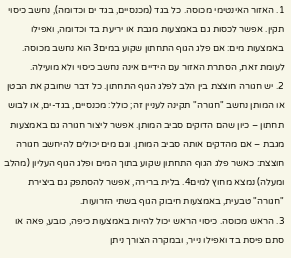1. האזור האינטימי מכוסה. כל בגד (מכנסיים, בגד ים וכדומה), נחשב כיסוי תקין. אפשר לכסות גם באמצעות מגבת או יריעת בד וכדומה, ואפילו באמצעות מים: אם פלג הגוף התחתון שקוע במים3 הוא נחשב מכוסה. לעומת זאת, הסתרת האזור עם הידיים אינה נחשב כיסוי ולא מועילה.
2. יש חגורה חוצצת בין הלב לפלג הגוף התחתון. כל דבר שחובק את הבטן או המותן נחשב "חגורה" תקינה לעניין זה; כולל: מכנסיים, בגד-ים, או לבוש תחתון – כיון שהם הדוקים סביב המותן. אפשר ליצור חגורה גם באמצעות מגבת – אם מהדקים אותה סביב המותן. וגם מים יכולים להיחשב חגורה חוצצת: כאשר פלג הגוף התחתון שקוע בתוך המים ופלג הגוף העליון (מהלב ומעלה) נמצא מחוץ למים4. בלית ברירה, אפשר להסתפק גם ביצירת "חגורה" טבעית, באמצעות חיבוק הגוף בשתי הזרועות.
3. הראש מכוסה. כיסוי הראש יכול להיות באמצעות כיפה, כובע, פאה או סתם פיסת בד ואפילו נייר, ובמקרה הצורך ניתן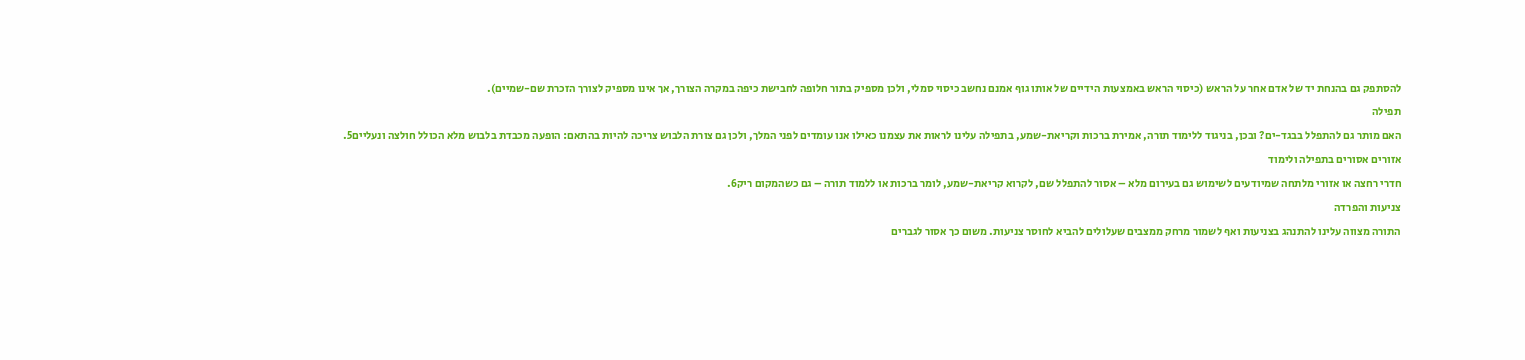להסתפק גם בהנחת יד של אדם אחר על הראש (כיסוי הראש באמצעות הידיים של אותו גוף אמנם נחשב כיסוי סמלי, ולכן מספיק בתור חלופה לחבישת כיפה במקרה הצורך, אך אינו מספיק לצורך הזכרת שם-שמיים).
תפילה
האם מותר גם להתפלל בבגד-ים? ובכן, בניגוד ללימוד תורה, אמירת ברכות וקריאת-שמע, בתפילה עלינו לראות את עצמנו כאילו אנו עומדים לפני המלך, ולכן גם צורת הלבוש צריכה להיות בהתאם: הופעה מכבדת בלבוש מלא הכולל חולצה ונעליים5.
אזורים אסורים בתפילה ולימוד
חדרי רחצה או אזורי מלתחה שמיודעים לשימוש גם בעירום מלא – אסור להתפלל שם, לקרוא קריאת-שמע, לומר ברכות או ללמוד תורה – גם כשהמקום ריק6.
צניעות והפרדה
התורה מצווה עלינו להתנהג בצניעות ואף לשמור מרחק ממצבים שעלולים להביא לחוסר צניעות. משום כך אסור לגברים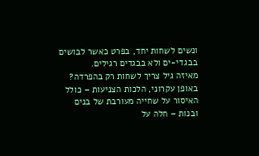ונשים לשחות יחד, בפרט כאשר לבושים בבגדי-ים ולא בבגדים רגילים.
מאיזה גיל צריך לשחות רק בהפרדה?
באופן עקרוני, הלכות הצניעות – כולל האיסור על שחייה מעורבת של בנים ובנות – חלה על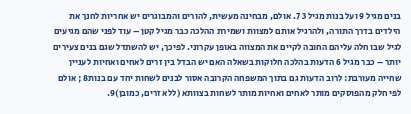בנים מגיל 9 ועל בנות מגיל 3 7. אולם, מבחינה מעשית, להורים והמבוגרים יש אחריות לחנך את הילדים בדרך התורה, ולהרגיל אותם למצוות ושמירת ההלכה כבר מגיל קטן – עוד לפני שהם מגיעים לגיל שבו חלה עליהם החובה לקיים את המצווה באופן עקרוני. לפיכך, יש להשתדל שגם בנים צעירים יותר – כבר מגיל 6 הדעות בהלכה חלוקות בשאלה האם יש הבדל בין זרים לאחים ואחיות לעניין שחייה מעורבת: לרוב הדעות גם בתוך המשפחה הקרובה אסור לבנים לשחות יחד עם בנות8 ; אולם לפי חלק מהפוסקים מותר לאחים ואחיות מותר לשחות בצוותא (ללא זרים, כמובן)9.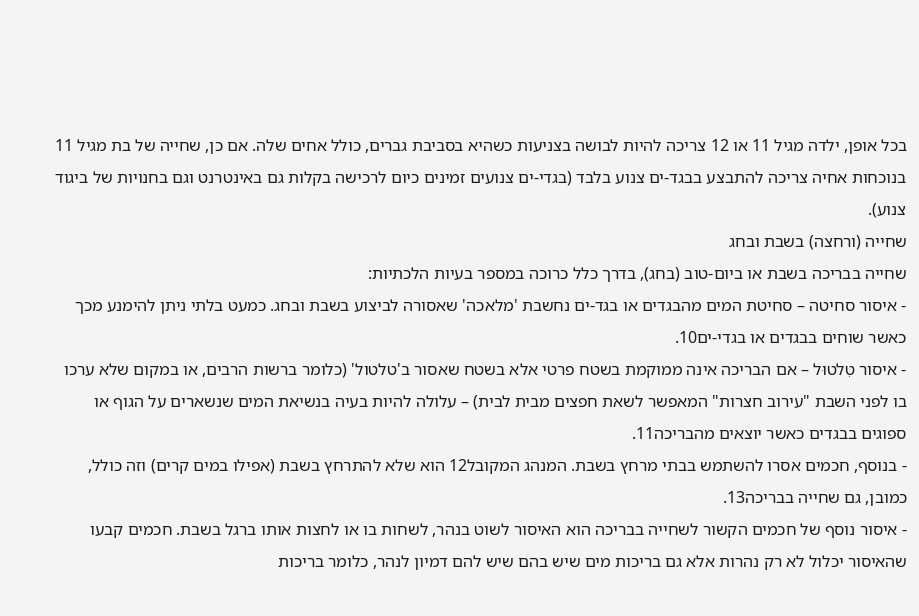בכל אופן, ילדה מגיל 11 או 12 צריכה להיות לבושה בצניעות כשהיא בסביבת גברים, כולל אחים שלה. אם כן, שחייה של בת מגיל 11 בנוכחות אחיה צריכה להתבצע בבגד-ים צנוע בלבד (בגדי-ים צנועים זמינים כיום לרכישה בקלות גם באינטרנט וגם בחנויות של ביגוד צנוע).
שחייה (ורחצה) בשבת ובחג
שחייה בבריכה בשבת או ביום-טוב (בחג), בדרך כלל כרוכה במספר בעיות הלכתיות:
- איסור סחיטה – סחיטת המים מהבגדים או בגד-ים נחשבת 'מלאכה' שאסורה לביצוע בשבת ובחג. כמעט בלתי ניתן להימנע מכך כאשר שוחים בבגדים או בגדי-ים10.
- איסור טִלטוּל – אם הבריכה אינה ממוקמת בשטח פרטי אלא בשטח שאסור ב'טלטול' (כלומר ברשות הרבים, או במקום שלא ערכו בו לפני השבת "עירוב חצרות" המאפשר לשאת חפצים מבית לבית) – עלולה להיות בעיה בנשיאת המים שנשארים על הגוף או ספוגים בבגדים כאשר יוצאים מהבריכה11.
- בנוסף, חכמים אסרו להשתמש בבתי מרחץ בשבת. המנהג המקובל12 הוא שלא להתרחץ בשבת (אפילו במים קרים) וזה כולל, כמובן, גם שחייה בבריכה13.
- איסור נוסף של חכמים הקשור לשחייה בבריכה הוא האיסור לשוט בנהר, לשחות בו או לחצות אותו ברגל בשבת. חכמים קבעו שהאיסור יכלול לא רק נהרות אלא גם בריכות מים שיש בהם שיש להם דמיון לנהר, כלומר בריכות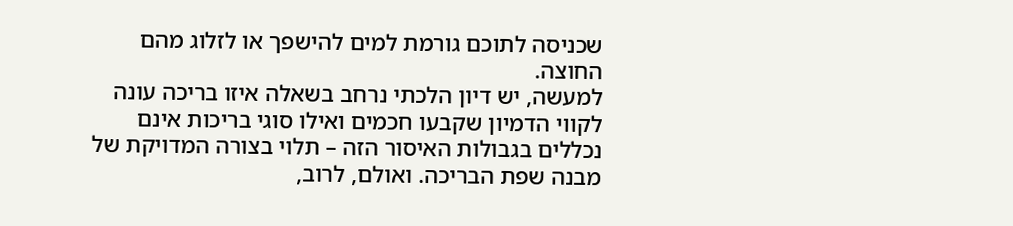שכניסה לתוכם גורמת למים להישפך או לזלוג מהם החוצה.
למעשה, יש דיון הלכתי נרחב בשאלה איזו בריכה עונה לקווי הדמיון שקבעו חכמים ואילו סוגי בריכות אינם נכללים בגבולות האיסור הזה – תלוי בצורה המדויקת של מבנה שפת הבריכה. ואולם, לרוב,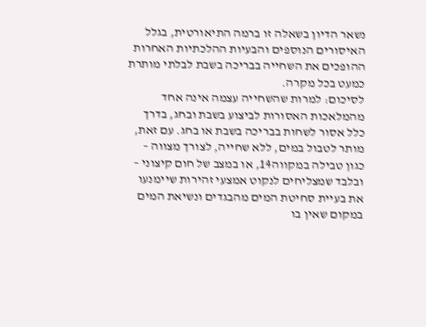נשאר הדיון בשאלה זו ברמה התיאורטית, בגלל האיסורים הנוספים והבעיות ההלכתיות האחרות ההופכים את השחייה בבריכה בשבת לבלתי מותרת כמעט בכל מקרה.
לסיכום: למרות שהשחייה עצמה אינה אחד מהמלאכות האסורות לביצוע בשבת ובחג, בדרך כלל אסור לשחות בבריכה בשבת או בחג. עם זאת, מותר לטבול במים, ללא שחייה, לצורך מצווה – כגון טבילה במקווה14, או במצב של חום קיצוני – ובלבד שמצליחים לנקוט אמצעי זהירות שיימנעו את בעיית סחיטת המים מהבגדים ונשיאת המים במקום שאין בו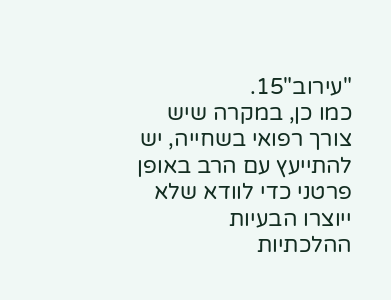"עירוב"15.
כמו כן, במקרה שיש צורך רפואי בשחייה, יש להתייעץ עם הרב באופן פרטני כדי לוודא שלא ייוצרו הבעיות ההלכתיות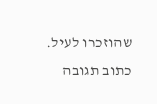שהוזכרו לעיל.
כתוב תגובה